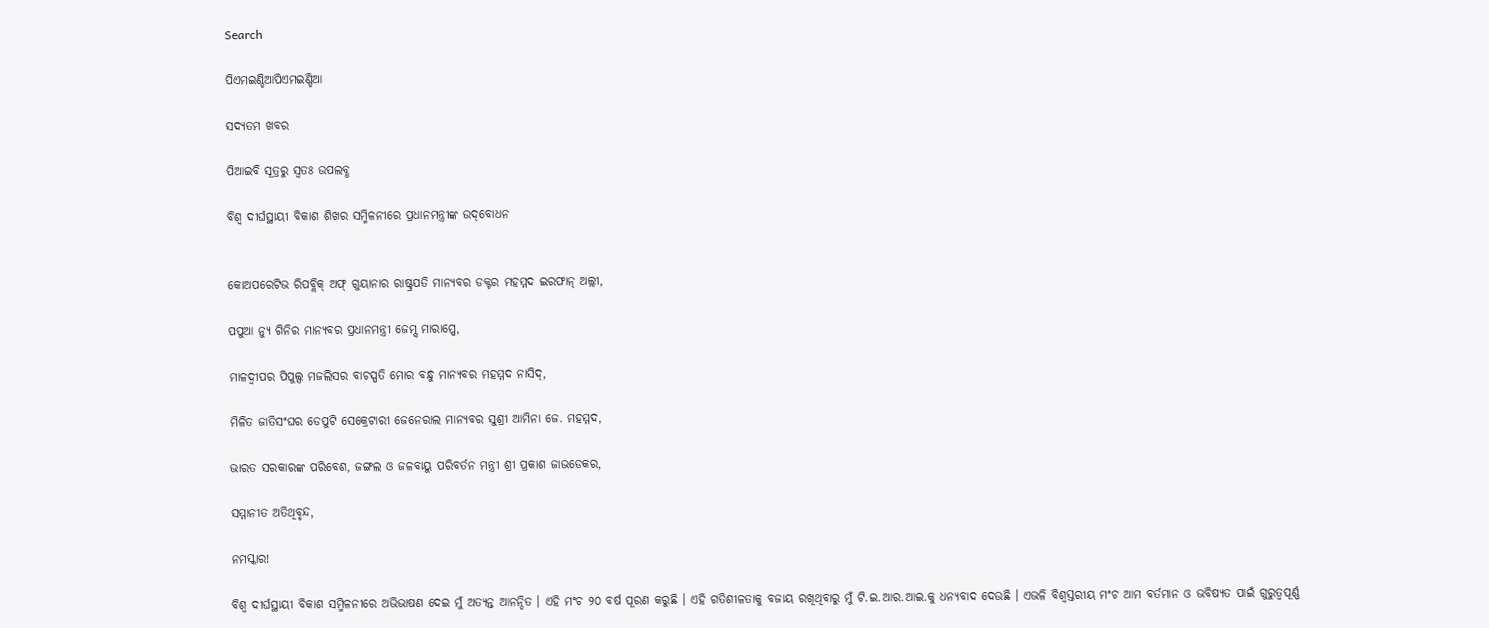Search

ପିଏମଇଣ୍ଡିଆପିଏମଇଣ୍ଡିଆ

ସଦ୍ୟତମ ଖବର

ପିଆଇବି ସୂତ୍ରରୁ ସ୍ବତଃ ଉପଲବ୍ଧ

ବିଶ୍ୱ ଦୀର୍ଘସ୍ଥାୟୀ ବିକାଶ ଶିଖର ସମ୍ମିଳନୀରେ ପ୍ରଧାନମନ୍ତ୍ରୀଙ୍କ ଉଦ୍‌ବୋଧନ


କୋଅପରେଟିଭ ରିପବ୍ଲିକ୍ ଅଫ୍ ଗୁୟାନାର ରାଷ୍ଟ୍ରପତି ମାନ୍ୟବର ଡକ୍ଟର ମହମ୍ମଦ ଇରଫାନ୍ ଅଲ୍ଲୀ,

ପପୁଆ ନ୍ୟୁ ଗିନିର ମାନ୍ୟବର ପ୍ରଧାନମନ୍ତ୍ରୀ ଜେମ୍ସ ମାରାପ୍ପେ,

ମାଳଦ୍ୱୀପର ପିପୁଲ୍ସ ମଜଲିସର ବାଚସ୍ପତି ମୋର ବନ୍ଧୁ ମାନ୍ୟବର ମହମ୍ମଦ ନାସିଦ୍‌,

ମିଳିତ ଜାତିସଂଘର ଡେପୁଟି ସେକ୍ରେଟାରୀ ଜେନେରାଲ ମାନ୍ୟବର ସୁଶ୍ରୀ ଆମିନା ଜେ. ମହମ୍ମଦ,

ଭାରତ ସରକାରଙ୍କ ପରିବେଶ, ଜଙ୍ଗଲ ଓ ଜଳବାୟୁ ପରିବର୍ତନ ମନ୍ତ୍ରୀ ଶ୍ରୀ ପ୍ରକାଶ ଜାଭଡେକର,

ସମ୍ମାନୀତ ଅତିଥିବୃନ୍ଦ,

ନମସ୍କାର!

ବିଶ୍ୱ ଦୀର୍ଘସ୍ଥାୟୀ ବିକାଶ ସମ୍ମିଳନୀରେ ଅଭିଭାଷଣ ଦେଇ ମୁଁ ଅତ୍ୟନ୍ତ ଆନନ୍ଦିତ । ଏହି ମଂଚ ୨୦ ବର୍ଷ ପୂରଣ କରୁଛି । ଏହି ଗତିଶୀଳତାକୁ ବଜାୟ ରଖିଥିବାରୁ ମୁଁ ଟି.ଇ.ଆର.ଆଇ.କୁ ଧନ୍ୟବାଦ ଦେଉଛି । ଏଭଳି ବିଶ୍ୱସ୍ତରୀୟ ମଂଚ ଆମ ବର୍ତମାନ ଓ ଭବିଷ୍ୟତ ପାଇଁ ଗୁରୁତ୍ୱପୂର୍ଣ୍ଣ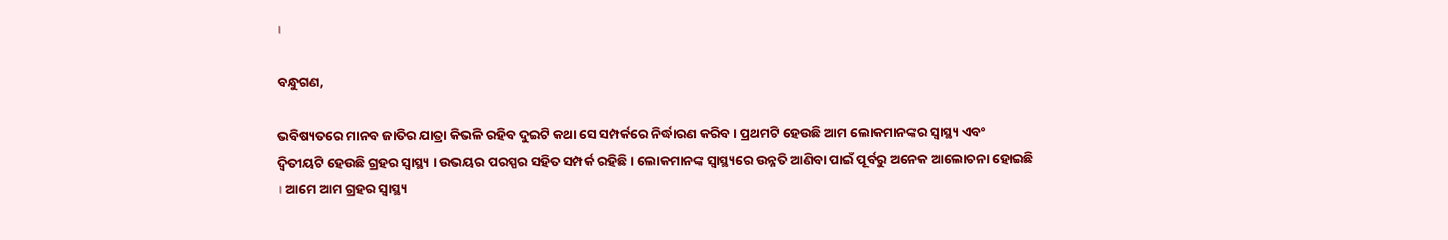।

ବନ୍ଧୁଗଣ,

ଭବିଷ୍ୟତରେ ମାନବ ଜାତିର ଯାତ୍ରା କିଭଳି ରହିବ ଦୁଇଟି କଥା ସେ ସମ୍ପର୍କରେ ନିର୍ଦ୍ଧାରଣ କରିବ । ପ୍ରଥମଟି ହେଉଛି ଆମ ଲୋକମାନଙ୍କର ସ୍ୱାସ୍ଥ୍ୟ ଏବଂ ଦ୍ୱିତୀୟଟି ହେଉଛି ଗ୍ରହର ସ୍ୱାସ୍ଥ୍ୟ । ଉଭୟର ପରସ୍ପର ସହିତ ସମ୍ପର୍କ ରହିଛି । ଲୋକମାନଙ୍କ ସ୍ୱାସ୍ଥ୍ୟରେ ଉନ୍ନତି ଆଣିବା ପାଇଁ ପୂର୍ବରୁ ଅନେକ ଆଲୋଚନା ହୋଇଛି । ଆମେ ଆମ ଗ୍ରହର ସ୍ୱାସ୍ଥ୍ୟ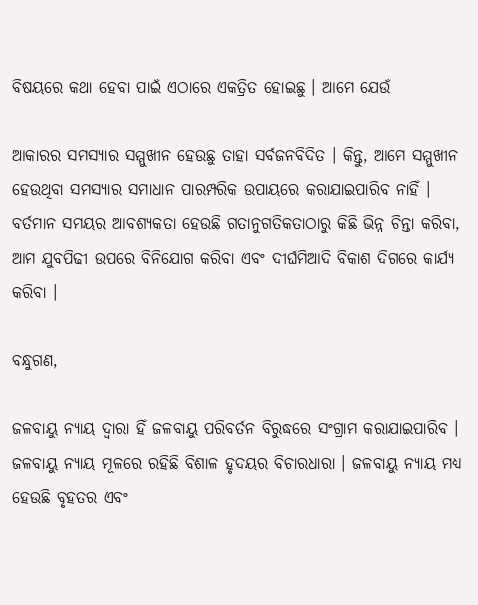ବିଷୟରେ କଥା ହେବା ପାଇଁ ଏଠାରେ ଏକତ୍ରିତ ହୋଇଛୁ । ଆମେ ଯେଉଁ

ଆକାରର ସମସ୍ୟାର ସମ୍ମୁଖୀନ ହେଉଛୁ ତାହା ସର୍ବଜନବିଦିତ । କିନ୍ତୁ, ଆମେ ସମ୍ମୁଖୀନ ହେଉଥିବା ସମସ୍ୟାର ସମାଧାନ ପାରମ୍ପରିକ ଉପାୟରେ କରାଯାଇପାରିବ ନାହିଁ । ବର୍ତମାନ ସମୟର ଆବଶ୍ୟକତା ହେଉଛି ଗତାନୁଗତିକତାଠାରୁ କିଛି ଭିନ୍ନ ଚିନ୍ତା କରିବା, ଆମ ଯୁବପିଢୀ ଉପରେ ବିନିଯୋଗ କରିବା ଏବଂ ଦୀର୍ଘମିଆଦି ବିକାଶ ଦିଗରେ କାର୍ଯ୍ୟ କରିବା ।

ବନ୍ଧୁଗଣ,

ଜଳବାୟୁ ନ୍ୟାୟ ଦ୍ୱାରା ହିଁ ଜଳବାୟୁ ପରିବର୍ତନ ବିରୁଦ୍ଧରେ ସଂଗ୍ରାମ କରାଯାଇପାରିବ । ଜଳବାୟୁ ନ୍ୟାୟ ମୂଳରେ ରହିଛି ବିଶାଳ ହୃଦୟର ବିଚାରଧାରା । ଜଳବାୟୁ ନ୍ୟାୟ ମଧ୍ୟ ହେଉଛି ବୃହତର ଏବଂ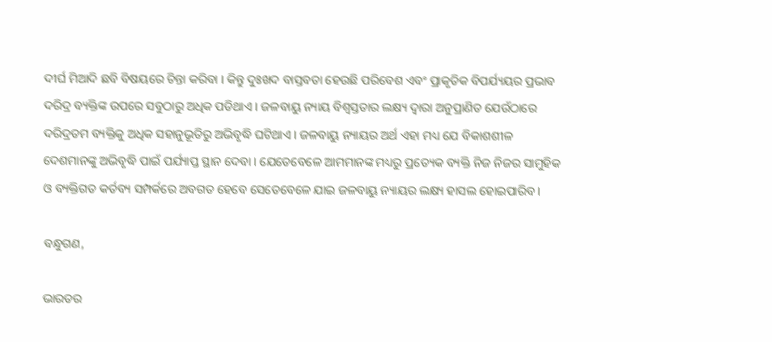ଦୀର୍ଘ ମିଆଦି ଛବି ବିଷୟରେ ଚିନ୍ତା କରିବା । କିନ୍ତୁ ଦୁଃଖଦ ବାସ୍ତବତା ହେଉଛି ପରିବେଶ ଏବଂ ପ୍ରାକୃତିକ ବିପର୍ଯ୍ୟୟର ପ୍ରଭାବ ଦରିଦ୍ର ବ୍ୟକ୍ତିଙ୍କ ଉପରେ ସବୁଠାରୁ ଅଧିକ ପଡିଥାଏ । ଜଳବାୟୁ ନ୍ୟାୟ ବିଶ୍ୱସ୍ତତାର ଲକ୍ଷ୍ୟ ଦ୍ୱାରା ଅନୁପ୍ରାଣିତ ଯେଉଁଠାରେ ଦରିଦ୍ରତମ ବ୍ୟକ୍ତିକୁ ଅଧିକ ସହାନୁଭୂତିରୁ ଅଭିବୃଦ୍ଧି ଘଟିଥାଏ । ଜଳବାୟୁ ନ୍ୟାୟର ଅର୍ଥ ଏହା ମଧ୍ୟ ଯେ ବିକାଶଶୀଳ ଦେଶମାନଙ୍କୁ ଅଭିବୃଦ୍ଧି ପାଇଁ ପର୍ଯ୍ୟାପ୍ତ ସ୍ଥାନ ଦେବା । ଯେତେବେଳେ ଆମମାନଙ୍କ ମଧ୍ୟରୁ ପ୍ରତ୍ୟେକ ବ୍ୟକ୍ତି ନିଜ ନିଜର ସାମୁହିକ ଓ ବ୍ୟକ୍ତିଗତ କର୍ତବ୍ୟ ସମ୍ପର୍କରେ ଅବଗତ ହେବେ ସେତେବେଳେ ଯାଇ ଜଳବାୟୁ ନ୍ୟାୟର ଲକ୍ଷ୍ୟ ହାସଲ ହୋଇପାରିବ ।

ବନ୍ଧୁଗଣ,

ଭାରତର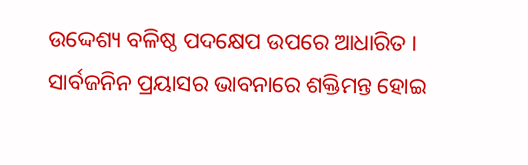ଉଦ୍ଦେଶ୍ୟ ବଳିଷ୍ଠ ପଦକ୍ଷେପ ଉପରେ ଆଧାରିତ । ସାର୍ବଜନିନ ପ୍ରୟାସର ଭାବନାରେ ଶକ୍ତିମନ୍ତ ହୋଇ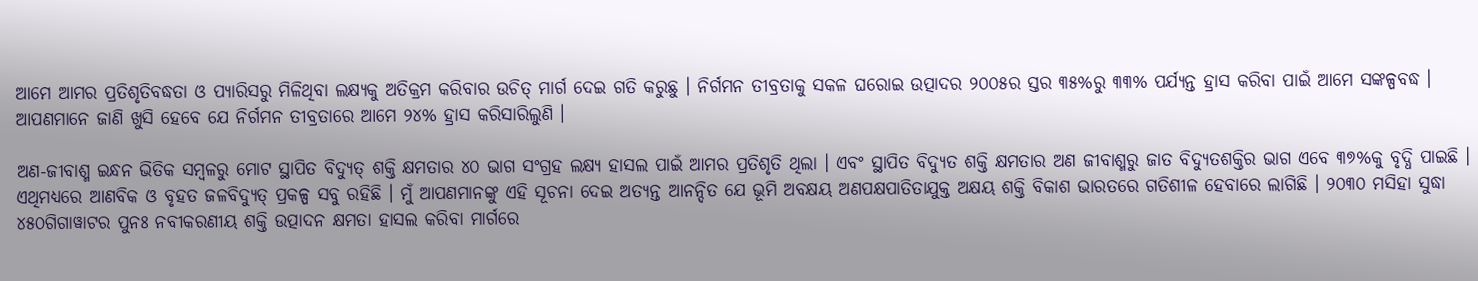ଆମେ ଆମର ପ୍ରତିଶୃତିବଦ୍ଧତା ଓ ପ୍ୟାରିସରୁ ମିଳିଥିବା ଲକ୍ଷ୍ୟକୁ ଅତିକ୍ରମ କରିବାର ଉଚିତ୍ ମାର୍ଗ ଦେଇ ଗତି କରୁଛୁ । ନିର୍ଗମନ ତୀବ୍ରତାକୁ ସକଳ ଘରୋଇ ଉତ୍ପାଦର ୨୦୦୫ର ସ୍ତର ୩୫%ରୁ ୩୩% ପର୍ଯ୍ୟନ୍ତ ହ୍ରାସ କରିବା ପାଇଁ ଆମେ ସଙ୍କଳ୍ପବଦ୍ଧ । ଆପଣମାନେ ଜାଣି ଖୁସି ହେବେ ଯେ ନିର୍ଗମନ ତୀବ୍ରତାରେ ଆମେ ୨୪% ହ୍ରାସ କରିସାରିଲୁଣି ।

ଅଣ-ଜୀବାଶ୍ମ ଇନ୍ଧନ ଭିତିକ ସମ୍ବଳରୁ ମୋଟ ସ୍ଥାପିତ ବିଦ୍ୟୁତ୍ ଶକ୍ତି କ୍ଷମତାର ୪୦ ଭାଗ ସଂଗ୍ରହ ଲକ୍ଷ୍ୟ ହାସଲ ପାଇଁ ଆମର ପ୍ରତିଶୃତି ଥିଲା । ଏବଂ ସ୍ଥାପିତ ବିଦ୍ୟୁତ ଶକ୍ତି କ୍ଷମତାର ଅଣ ଜୀବାଶ୍ମରୁ ଜାତ ବିଦ୍ୟୁତଶକ୍ତିର ଭାଗ ଏବେ ୩୭%କୁ ବୃଦ୍ଧି ପାଇଛି । ଏଥିମଧ୍ୟରେ ଆଣବିକ ଓ ବୃହତ ଜଳବିଦ୍ୟୁତ୍ ପ୍ରକଳ୍ପ ସବୁ ରହିଛି । ମୁଁ ଆପଣମାନଙ୍କୁ ଏହି ସୂଚନା ଦେଇ ଅତ୍ୟନ୍ତ ଆନନ୍ଦିତ ଯେ ଭୂମି ଅବକ୍ଷୟ ଅଣପକ୍ଷପାତିତାଯୁକ୍ତ ଅକ୍ଷୟ ଶକ୍ତି ବିକାଶ ଭାରତରେ ଗତିଶୀଳ ହେବାରେ ଲାଗିଛି । ୨୦୩୦ ମସିହା ସୁଦ୍ଧା ୪୫୦ଗିଗାୱାଟର ପୁନଃ ନବୀକରଣୀୟ ଶକ୍ତି ଉତ୍ପାଦନ କ୍ଷମତା ହାସଲ କରିବା ମାର୍ଗରେ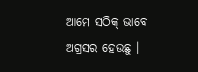ଆମେ ସଠିକ୍ ଭାବେ ଅଗ୍ରସର ହେଉଛୁ ।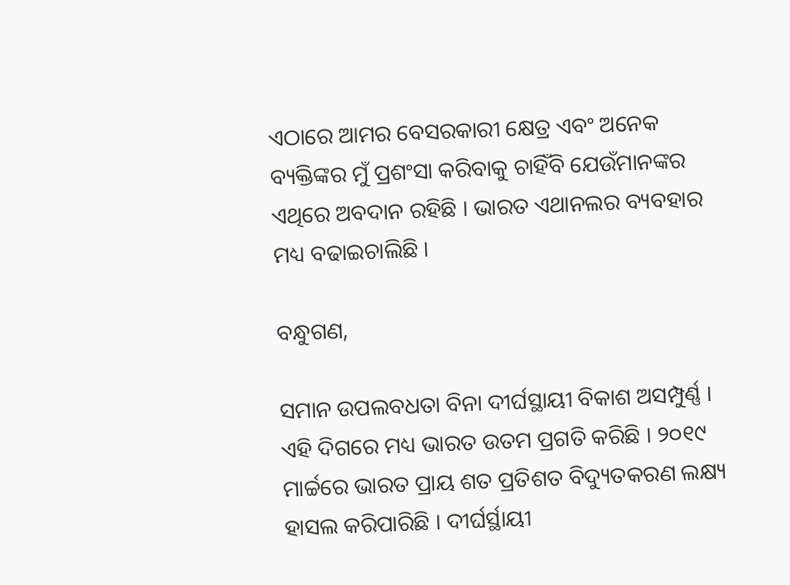ଏଠାରେ ଆମର ବେସରକାରୀ କ୍ଷେତ୍ର ଏବଂ ଅନେକ ବ୍ୟକ୍ତିଙ୍କର ମୁଁ ପ୍ରଶଂସା କରିବାକୁ ଚାହିଁବି ଯେଉଁମାନଙ୍କର ଏଥିରେ ଅବଦାନ ରହିଛି । ଭାରତ ଏଥାନଲର ବ୍ୟବହାର ମଧ୍ୟ ବଢାଇଚାଲିଛି ।

ବନ୍ଧୁଗଣ,

ସମାନ ଉପଲବଧତା ବିନା ଦୀର୍ଘସ୍ଥାୟୀ ବିକାଶ ଅସମ୍ପୁର୍ଣ୍ଣ । ଏହି ଦିଗରେ ମଧ୍ୟ ଭାରତ ଉତମ ପ୍ରଗତି କରିଛି । ୨୦୧୯ ମାର୍ଚ୍ଚରେ ଭାରତ ପ୍ରାୟ ଶତ ପ୍ରତିଶତ ବିଦ୍ୟୁତକରଣ ଲକ୍ଷ୍ୟ ହାସଲ କରିପାରିଛି । ଦୀର୍ଘର୍ସ୍ଥାୟୀ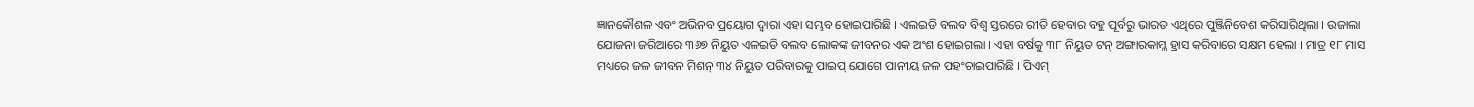ଜ୍ଞାନକୌଶଳ ଏବଂ ଅଭିନବ ପ୍ରୟୋଗ ଦ୍ୱାରା ଏହା ସମ୍ଭବ ହୋଇପାରିଛି । ଏଲଇଡି ବଲବ ବିଶ୍ୱ ସ୍ତରରେ ରୀତି ହେବାର ବହୁ ପୂର୍ବରୁ ଭାରତ ଏଥିରେ ପୁଞ୍ଜିନିବେଶ କରିସାରିଥିଲା । ଉଜାଲା ଯୋଜନା ଜରିଆରେ ୩୬୭ ନିୟୁତ ଏଳଇଡି ବଲବ ଲୋକଙ୍କ ଜୀବନର ଏକ ଅଂଶ ହୋଇଗଲା । ଏହା ବର୍ଷକୁ ୩୮ ନିୟୁତ ଟନ୍ ଅଙ୍ଗାରକାମ୍ଳ ହ୍ରାସ କରିବାରେ ସକ୍ଷମ ହେଲା । ମାତ୍ର ୧୮ ମାସ ମଧ୍ୟରେ ଜଳ ଜୀବନ ମିଶନ୍ ୩୪ ନିୟୁତ ପରିବାରକୁ ପାଇପ୍ ଯୋଗେ ପାନୀୟ ଜଳ ପହଂଚାଇପାରିଛି । ପିଏମ୍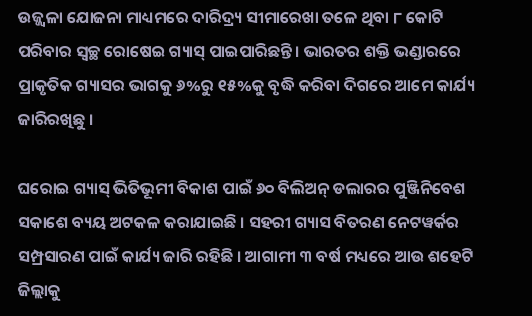ଉଜ୍ଜ୍ୱଳା ଯୋଜନା ମାଧ୍ୟମରେ ଦାରିଦ୍ର‌୍ୟ ସୀମାରେଖା ତଳେ ଥିବା ୮ କୋଟି ପରିବାର ସ୍ୱଚ୍ଛ ରୋଷେଇ ଗ୍ୟାସ୍ ପାଇପାରିଛନ୍ତି । ଭାରତର ଶକ୍ତି ଭଣ୍ଡାରରେ ପ୍ରାକୃତିକ ଗ୍ୟାସର ଭାଗକୁ ୬%ରୁ ୧୫%କୁ ବୃଦ୍ଧି କରିବା ଦିଗରେ ଆମେ କାର୍ଯ୍ୟ ଜାରିରଖିଛୁ ।

ଘରୋଇ ଗ୍ୟାସ୍ ଭିତିଭୂମୀ ବିକାଶ ପାଇଁ ୬୦ ବିଲିଅନ୍ ଡଲାରର ପୁଞ୍ଜିନିବେଶ ସକାଶେ ବ୍ୟୟ ଅଟକଳ କରାଯାଇଛି । ସହରୀ ଗ୍ୟାସ ବିତରଣ ନେଟୱର୍କର ସମ୍ପ୍ରସାରଣ ପାଇଁ କାର୍ଯ୍ୟ ଜାରି ରହିଛି । ଆଗାମୀ ୩ ବର୍ଷ ମଧ୍ୟରେ ଆଉ ଶହେଟି ଜିଲ୍ଲାକୁ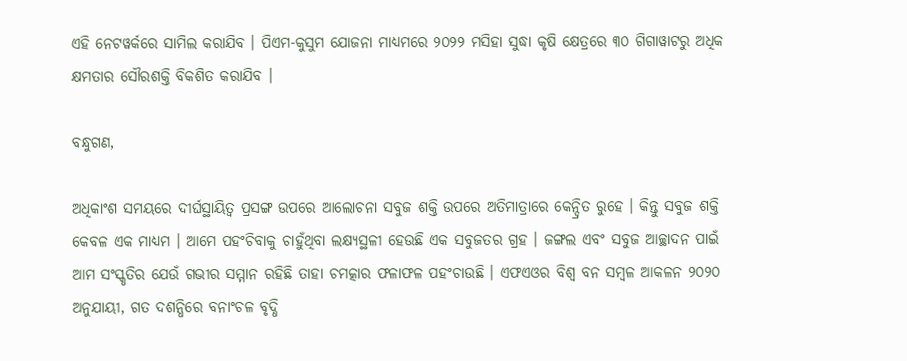ଏହି ନେଟୱର୍କରେ ସାମିଲ କରାଯିବ । ପିଏମ-କୁସୁମ ଯୋଜନା ମାଧ୍ୟମରେ ୨୦୨୨ ମସିହା ସୁଦ୍ଧା କୃଷି କ୍ଷେତ୍ରରେ ୩୦ ଗିଗାୱାଟରୁ ଅଧିକ କ୍ଷମତାର ସୌରଶକ୍ତି ବିକଶିତ କରାଯିବ ।

ବନ୍ଧୁଗଣ,

ଅଧିକାଂଶ ସମୟରେ ଦୀର୍ଘସ୍ଥାୟିତ୍ୱ ପ୍ରସଙ୍ଗ ଉପରେ ଆଲୋଚନା ସବୁଜ ଶକ୍ତି ଉପରେ ଅତିମାତ୍ରାରେ କେନ୍ଦ୍ରିତ ରୁହେ । କିନ୍ତୁ ସବୁଜ ଶକ୍ତି କେବଳ ଏକ ମାଧ୍ୟମ । ଆମେ ପହଂଚିବାକୁ ଚାହୁଁଥିବା ଲକ୍ଷ୍ୟସ୍ଥଳୀ ହେଉଛି ଏକ ସବୁଜତର ଗ୍ରହ । ଜଙ୍ଗଲ ଏବଂ ସବୁଜ ଆଚ୍ଛାଦନ ପାଇଁ ଆମ ସଂସ୍କୃତିର ଯେଉଁ ଗଭୀର ସମ୍ମାନ ରହିଛି ତାହା ଚମତ୍କାର ଫଳାଫଳ ପହଂଚାଉଛି । ଏଫଏଓର ବିଶ୍ୱ ବନ ସମ୍ବଳ ଆକଳନ ୨୦୨୦ ଅନୁଯାୟୀ, ଗତ ଦଶନ୍ଧିରେ ବନାଂଚଳ ବୃଦ୍ଧି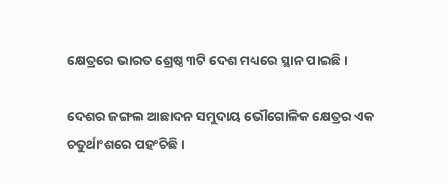କ୍ଷେତ୍ରରେ ଭାରତ ଶ୍ରେଷ୍ଠ ୩ଟି ଦେଶ ମଧ୍ୟରେ ସ୍ଥାନ ପାଇଛି ।

ଦେଶର ଜଙ୍ଗଲ ଆଛାଦନ ସମୁଦାୟ ଭୌଗୋଳିକ କ୍ଷେତ୍ରର ଏକ ଚତୁର୍ଥାଂଶରେ ପହଂଚିଛି ।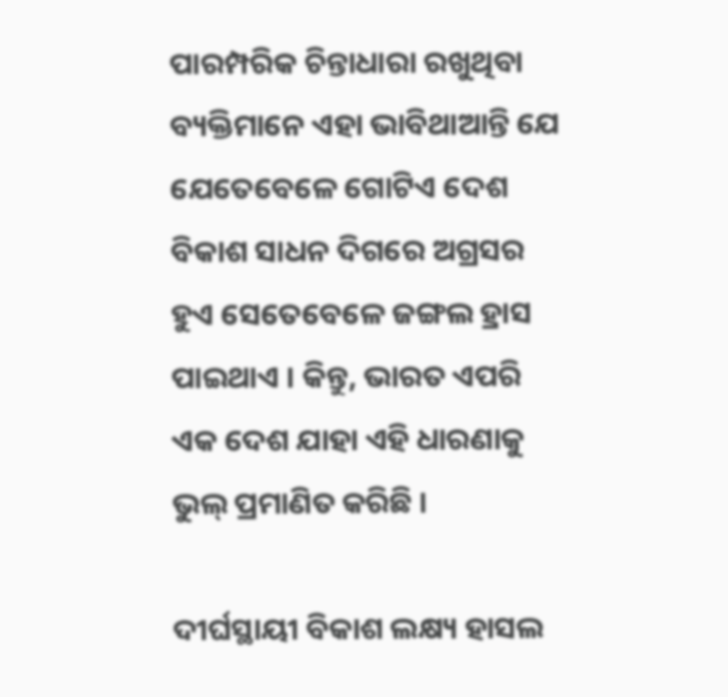ପାରମ୍ପରିକ ଚିନ୍ତାଧାରା ରଖୁଥିବା ବ୍ୟକ୍ତିମାନେ ଏହା ଭାବିଥାଆନ୍ତି ଯେ ଯେତେବେଳେ ଗୋଟିଏ ଦେଶ ବିକାଶ ସାଧନ ଦିଗରେ ଅଗ୍ରସର ହୁଏ ସେତେବେଳେ ଜଙ୍ଗଲ ହ୍ରାସ ପାଇଥାଏ । କିନ୍ତୁ, ଭାରତ ଏପରି ଏକ ଦେଶ ଯାହା ଏହି ଧାରଣାକୁ ଭୁଲ୍ ପ୍ରମାଣିତ କରିଛି ।

ଦୀର୍ଘସ୍ଥାୟୀ ବିକାଶ ଲକ୍ଷ୍ୟ ହାସଲ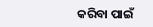କରିବା ପାଇଁ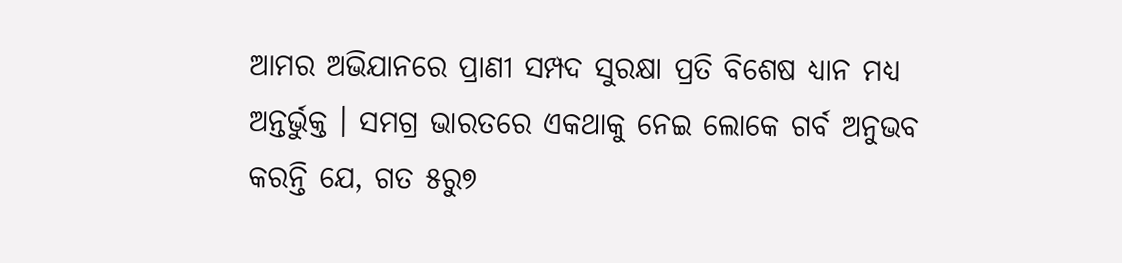ଆମର ଅଭିଯାନରେ ପ୍ରାଣୀ ସମ୍ପଦ ସୁରକ୍ଷା ପ୍ରତି ବିଶେଷ ଧ୍ୟାନ ମଧ୍ୟ ଅନ୍ତର୍ଭୁକ୍ତ । ସମଗ୍ର ଭାରତରେ ଏକଥାକୁ ନେଇ ଲୋକେ ଗର୍ବ ଅନୁଭବ କରନ୍ତି ଯେ, ଗତ ୫ରୁ୭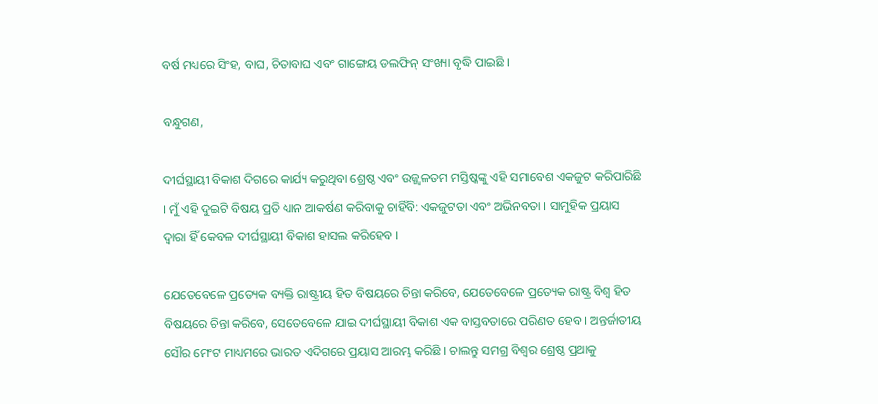ବର୍ଷ ମଧ୍ୟରେ ସିଂହ, ବାଘ, ଚିତାବାଘ ଏବଂ ଗାଙ୍ଗେୟ ଡଲଫିନ୍ ସଂଖ୍ୟା ବୃଦ୍ଧି ପାଇଛି ।

ବନ୍ଧୁଗଣ,

ଦୀର୍ଘସ୍ଥାୟୀ ବିକାଶ ଦିଗରେ କାର୍ଯ୍ୟ କରୁଥିବା ଶ୍ରେଷ୍ଠ ଏବଂ ଉଜ୍ଜ୍ୱଳତମ ମସ୍ତିଷ୍କଙ୍କୁ ଏହି ସମାବେଶ ଏକଜୁଟ କରିପାରିଛି । ମୁଁ ଏହି ଦୁଇଟି ବିଷୟ ପ୍ରତି ଧ୍ୟାନ ଆକର୍ଷଣ କରିବାକୁ ଚାହିଁବି: ଏକଜୁଟତା ଏବଂ ଅଭିନବତା । ସାମୁହିକ ପ୍ରୟାସ ଦ୍ୱାରା ହିଁ କେବଳ ଦୀର୍ଘସ୍ଥାୟୀ ବିକାଶ ହାସଲ କରିହେବ ।

ଯେତେବେଳେ ପ୍ରତ୍ୟେକ ବ୍ୟକ୍ତି ରାଷ୍ଟ୍ରୀୟ ହିତ ବିଷୟରେ ଚିନ୍ତା କରିବେ, ଯେତେବେଳେ ପ୍ରତ୍ୟେକ ରାଷ୍ଟ୍ର ବିଶ୍ୱ ହିତ ବିଷୟରେ ଚିନ୍ତା କରିବେ, ସେତେବେଳେ ଯାଇ ଦୀର୍ଘସ୍ଥାୟୀ ବିକାଶ ଏକ ବାସ୍ତବତାରେ ପରିଣତ ହେବ । ଅନ୍ତର୍ଜାତୀୟ ସୌର ମେଂଟ ମାଧ୍ୟମରେ ଭାରତ ଏଦିଗରେ ପ୍ରୟାସ ଆରମ୍ଭ କରିଛି । ଚାଲନ୍ତୁ ସମଗ୍ର ବିଶ୍ୱର ଶ୍ରେଷ୍ଠ ପ୍ରଥାକୁ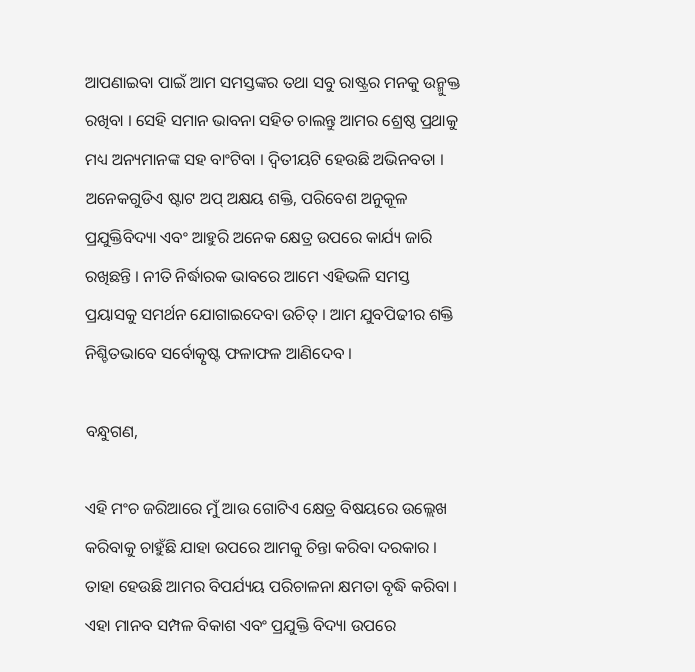ଆପଣାଇବା ପାଇଁ ଆମ ସମସ୍ତଙ୍କର ତଥା ସବୁ ରାଷ୍ଟ୍ରର ମନକୁ ଉନ୍ମୁକ୍ତ ରଖିବା । ସେହି ସମାନ ଭାବନା ସହିତ ଚାଲନ୍ତୁ ଆମର ଶ୍ରେଷ୍ଠ ପ୍ରଥାକୁ ମଧ୍ୟ ଅନ୍ୟମାନଙ୍କ ସହ ବାଂଟିବା । ଦ୍ୱିତୀୟଟି ହେଉଛି ଅଭିନବତା । ଅନେକଗୁଡିଏ ଷ୍ଟାଟ ଅପ୍ ଅକ୍ଷୟ ଶକ୍ତି, ପରିବେଶ ଅନୁକୂଳ ପ୍ରଯୁକ୍ତିବିଦ୍ୟା ଏବଂ ଆହୁରି ଅନେକ କ୍ଷେତ୍ର ଉପରେ କାର୍ଯ୍ୟ ଜାରି ରଖିଛନ୍ତି । ନୀତି ନିର୍ଦ୍ଧାରକ ଭାବରେ ଆମେ ଏହିଭଳି ସମସ୍ତ ପ୍ରୟାସକୁ ସମର୍ଥନ ଯୋଗାଇଦେବା ଉଚିତ୍ । ଆମ ଯୁବପିଢୀର ଶକ୍ତି ନିଶ୍ଚିତଭାବେ ସର୍ବୋତ୍କୃଷ୍ଟ ଫଳାଫଳ ଆଣିଦେବ ।

ବନ୍ଧୁଗଣ,

ଏହି ମଂଚ ଜରିଆରେ ମୁଁ ଆଉ ଗୋଟିଏ କ୍ଷେତ୍ର ବିଷୟରେ ଉଲ୍ଲେଖ କରିବାକୁ ଚାହୁଁଛି ଯାହା ଉପରେ ଆମକୁ ଚିନ୍ତା କରିବା ଦରକାର । ତାହା ହେଉଛି ଆମର ବିପର୍ଯ୍ୟୟ ପରିଚାଳନା କ୍ଷମତା ବୃଦ୍ଧି କରିବା । ଏହା ମାନବ ସମ୍ପଳ ବିକାଶ ଏବଂ ପ୍ରଯୁକ୍ତି ବିଦ୍ୟା ଉପରେ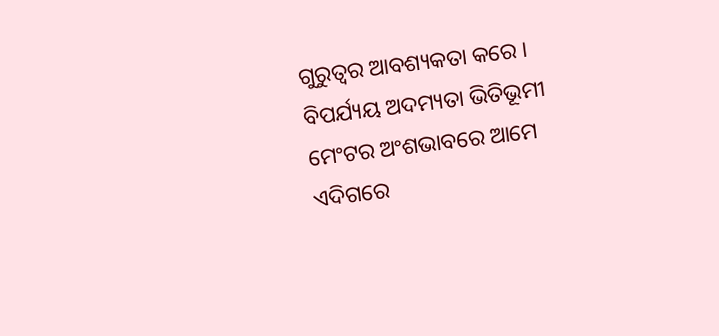ଗୁରୁତ୍ୱର ଆବଶ୍ୟକତା କରେ । ବିପର୍ଯ୍ୟୟ ଅଦମ୍ୟତା ଭିତିଭୂମୀ ମେଂଟର ଅଂଶଭାବରେ ଆମେ ଏଦିଗରେ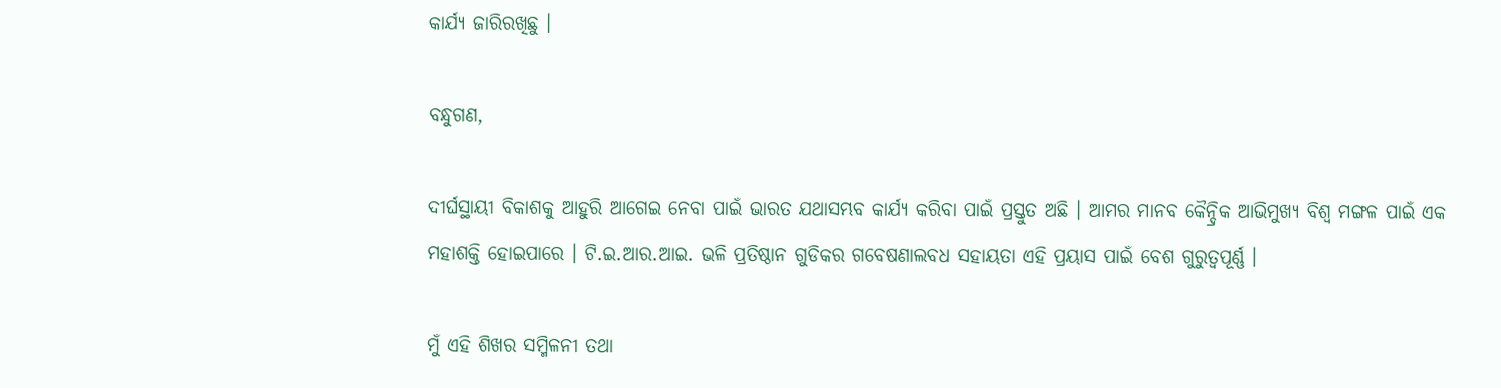କାର୍ଯ୍ୟ ଜାରିରଖିଛୁ ।

ବନ୍ଧୁଗଣ,

ଦୀର୍ଘସ୍ଥାୟୀ ବିକାଶକୁ ଆହୁରି ଆଗେଇ ନେବା ପାଇଁ ଭାରତ ଯଥାସମ୍ଭବ କାର୍ଯ୍ୟ କରିବା ପାଇଁ ପ୍ରସ୍ତୁତ ଅଛି । ଆମର ମାନବ କୈନ୍ଦ୍ରିକ ଆଭିମୁଖ୍ୟ ବିଶ୍ୱ ମଙ୍ଗଳ ପାଇଁ ଏକ ମହାଶକ୍ତି ହୋଇପାରେ । ଟି.ଇ.ଆର.ଆଇ. ଭଳି ପ୍ରତିଷ୍ଠାନ ଗୁଡିକର ଗବେଷଣାଲବଧ ସହାୟତା ଏହି ପ୍ରୟାସ ପାଇଁ ବେଶ ଗୁରୁତ୍ୱପୂର୍ଣ୍ଣ ।

ମୁଁ ଏହି ଶିଖର ସମ୍ମିଳନୀ ତଥା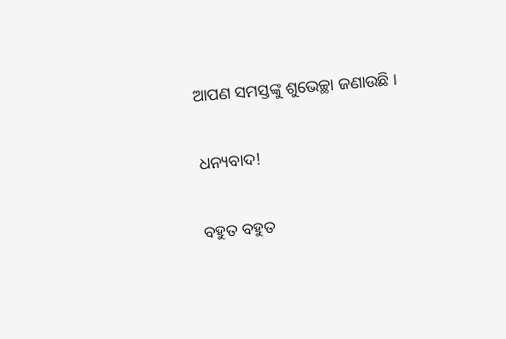ଆପଣ ସମସ୍ତଙ୍କୁ ଶୁଭେଚ୍ଛା ଜଣାଉଛି ।

ଧନ୍ୟବାଦ!

ବହୁତ ବହୁତ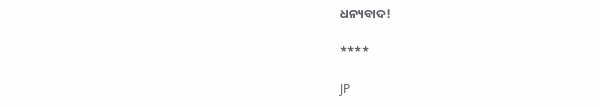ଧନ୍ୟବାଦ!

****

JP